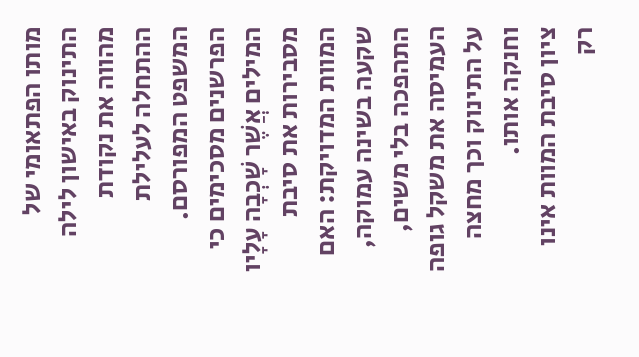מותו הפתאומי של התינוק באישון לילה מהווה את נקודת ההתחלה לעלילת המשפט המפורסם. הפרשנים מסכימים כי המילים אֲשֶׁר שָׁכְבָה עָלָיו מסבירות את סיבת המוות המדויקת: האם שקעה בשינה עמוקה, התהפכה בלי משים, העמיסה את משקל גופה על התינוק וכך מחצה וחנקה אותו.
ציון סיבת המוות אינו רק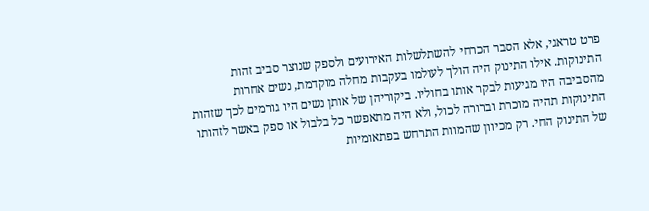פרט טראגי, אלא הסבר הכרחי להשתלשלות האירועים ולספק שנוצר סביב זהות התינוקות. אילו התינוק היה הולך לעולמו בעקבות מחלה מוקדמת, נשים אחרות מהסביבה היו מגיעות לבקר אותו בחוליו. ביקוריהן של אותן נשים היו גורמים לכך שזהות התינוקות תהיה מוכרת וברורה לכול, ולא היה מתאפשר כל בלבול או ספק באשר לזהותו של התינוק החי. רק מכיוון שהמוות התרחש בפתאומיות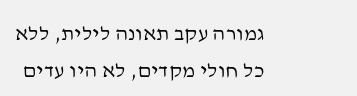גמורה עקב תאונה לילית, ללא כל חולי מקדים, לא היו עדים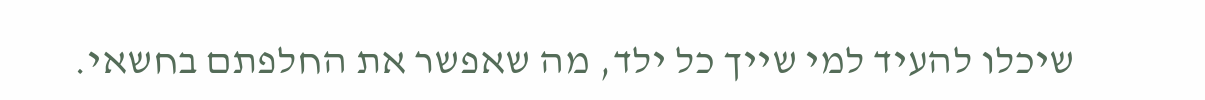שיכלו להעיד למי שייך כל ילד, מה שאפשר את החלפתם בחשאי.